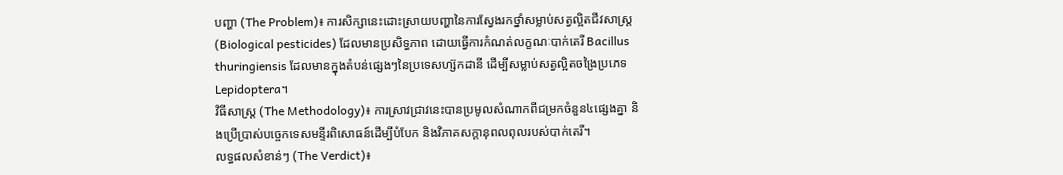បញ្ហា (The Problem)៖ ការសិក្សានេះដោះស្រាយបញ្ហានៃការស្វែងរកថ្នាំសម្លាប់សត្វល្អិតជីវសាស្ត្រ (Biological pesticides) ដែលមានប្រសិទ្ធភាព ដោយធ្វើការកំណត់លក្ខណៈបាក់តេរី Bacillus thuringiensis ដែលមានក្នុងតំបន់ផ្សេងៗនៃប្រទេសហ្ស៊កដានី ដើម្បីសម្លាប់សត្វល្អិតចង្រៃប្រភេទ Lepidoptera។
វិធីសាស្ត្រ (The Methodology)៖ ការស្រាវជ្រាវនេះបានប្រមូលសំណាកពីជម្រកចំនួន៤ផ្សេងគ្នា និងប្រើប្រាស់បច្ចេកទេសមន្ទីរពិសោធន៍ដើម្បីបំបែក និងវិភាគសក្តានុពលពុលរបស់បាក់តេរី។
លទ្ធផលសំខាន់ៗ (The Verdict)៖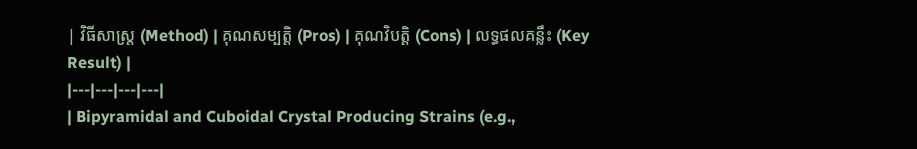| វិធីសាស្ត្រ (Method) | គុណសម្បត្តិ (Pros) | គុណវិបត្តិ (Cons) | លទ្ធផលគន្លឹះ (Key Result) |
|---|---|---|---|
| Bipyramidal and Cuboidal Crystal Producing Strains (e.g.,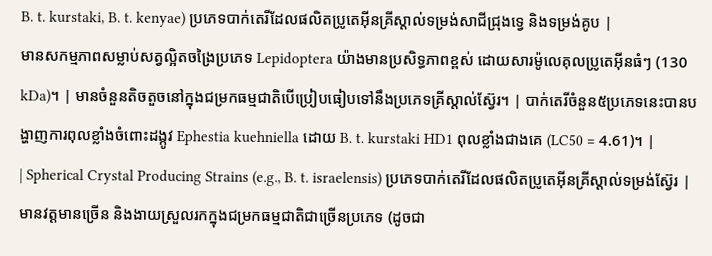B. t. kurstaki, B. t. kenyae) ប្រភេទបាក់តេរីដែលផលិតប្រូតេអ៊ីនគ្រីស្តាល់ទម្រង់សាជីជ្រុងទ្វេ និងទម្រង់គូប |
មានសកម្មភាពសម្លាប់សត្វល្អិតចង្រៃប្រភេទ Lepidoptera យ៉ាងមានប្រសិទ្ធភាពខ្ពស់ ដោយសារម៉ូលេគុលប្រូតេអ៊ីនធំៗ (130 kDa)។ | មានចំនួនតិចតួចនៅក្នុងជម្រកធម្មជាតិបើប្រៀបធៀបទៅនឹងប្រភេទគ្រីស្តាល់ស្វ៊ែរ។ | បាក់តេរីចំនួន៥ប្រភេទនេះបានបង្ហាញការពុលខ្លាំងចំពោះដង្កូវ Ephestia kuehniella ដោយ B. t. kurstaki HD1 ពុលខ្លាំងជាងគេ (LC50 = 4.61)។ |
| Spherical Crystal Producing Strains (e.g., B. t. israelensis) ប្រភេទបាក់តេរីដែលផលិតប្រូតេអ៊ីនគ្រីស្តាល់ទម្រង់ស្វ៊ែរ |
មានវត្តមានច្រើន និងងាយស្រួលរកក្នុងជម្រកធម្មជាតិជាច្រើនប្រភេទ (ដូចជា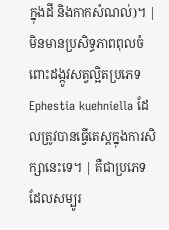ក្នុងដី និងកាកសំណល់)។ | មិនមានប្រសិទ្ធភាពពុលចំពោះដង្កូវសត្វល្អិតប្រភេទ Ephestia kuehniella ដែលត្រូវបានធ្វើតេស្តក្នុងការសិក្សានេះទេ។ | គឺជាប្រភេទដែលសម្បូរ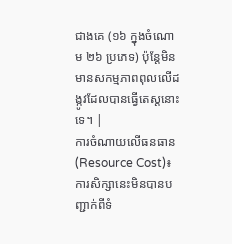ជាងគេ (១៦ ក្នុងចំណោម ២៦ ប្រភេទ) ប៉ុន្តែមិនមានសកម្មភាពពុលលើដង្កូវដែលបានធ្វើតេស្តនោះទេ។ |
ការចំណាយលើធនធាន (Resource Cost)៖ ការសិក្សានេះមិនបានបញ្ជាក់ពីទំ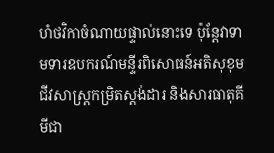ហំថវិកាចំណាយផ្ទាល់នោះទេ ប៉ុន្តែវាទាមទារឧបករណ៍មន្ទីរពិសោធន៍អតិសុខុមជីវសាស្ត្រកម្រិតស្តង់ដារ និងសារធាតុគីមីជា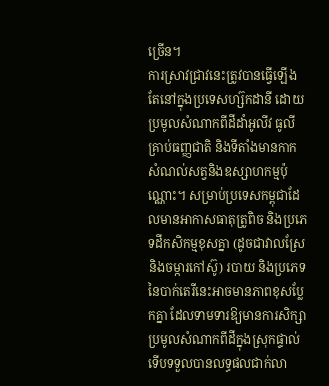ច្រើន។
ការស្រាវជ្រាវនេះត្រូវបានធ្វើឡើងតែនៅក្នុងប្រទេសហ្ស៊កដានី ដោយប្រមូលសំណាកពីដីដាំអូលីវ ធូលីគ្រាប់ធញ្ញជាតិ និងទីតាំងមានកាកសំណល់សត្វនិងឧស្សាហកម្មប៉ុណ្ណោះ។ សម្រាប់ប្រទេសកម្ពុជាដែលមានអាកាសធាតុត្រូពិច និងប្រភេទដីកសិកម្មខុសគ្នា (ដូចជាវាលស្រែ និងចម្ការកៅស៊ូ) របាយ និងប្រភេទនៃបាក់តេរីនេះអាចមានភាពខុសប្លែកគ្នា ដែលទាមទារឱ្យមានការសិក្សាប្រមូលសំណាកពីដីក្នុងស្រុកផ្ទាល់ទើបទទួលបានលទ្ធផលជាក់លា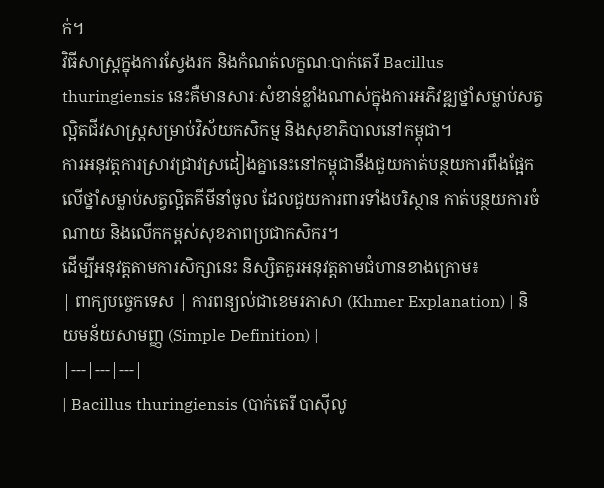ក់។
វិធីសាស្ត្រក្នុងការស្វែងរក និងកំណត់លក្ខណៈបាក់តេរី Bacillus thuringiensis នេះគឺមានសារៈសំខាន់ខ្លាំងណាស់ក្នុងការអភិវឌ្ឍថ្នាំសម្លាប់សត្វល្អិតជីវសាស្ត្រសម្រាប់វិស័យកសិកម្ម និងសុខាភិបាលនៅកម្ពុជា។
ការអនុវត្តការស្រាវជ្រាវស្រដៀងគ្នានេះនៅកម្ពុជានឹងជួយកាត់បន្ថយការពឹងផ្អែកលើថ្នាំសម្លាប់សត្វល្អិតគីមីនាំចូល ដែលជួយការពារទាំងបរិស្ថាន កាត់បន្ថយការចំណាយ និងលើកកម្ពស់សុខភាពប្រជាកសិករ។
ដើម្បីអនុវត្តតាមការសិក្សានេះ និស្សិតគួរអនុវត្តតាមជំហានខាងក្រោម៖
| ពាក្យបច្ចេកទេស | ការពន្យល់ជាខេមរភាសា (Khmer Explanation) | និយមន័យសាមញ្ញ (Simple Definition) |
|---|---|---|
| Bacillus thuringiensis (បាក់តេរី បាស៊ីលូ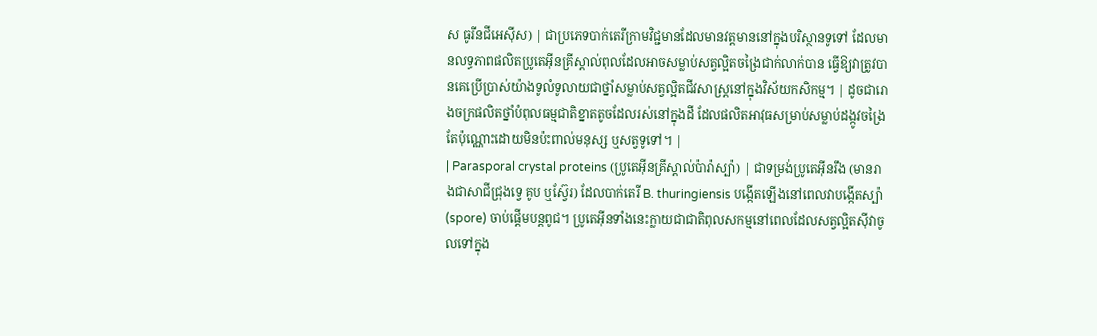ស ធូរីនជីអេស៊ីស) | ជាប្រភេទបាក់តេរីក្រាមវិជ្ជមានដែលមានវត្តមាននៅក្នុងបរិស្ថានទូទៅ ដែលមានលទ្ធភាពផលិតប្រូតេអ៊ីនគ្រីស្តាល់ពុលដែលអាចសម្លាប់សត្វល្អិតចង្រៃជាក់លាក់បាន ធ្វើឱ្យវាត្រូវបានគេប្រើប្រាស់យ៉ាងទូលំទូលាយជាថ្នាំសម្លាប់សត្វល្អិតជីវសាស្ត្រនៅក្នុងវិស័យកសិកម្ម។ | ដូចជារោងចក្រផលិតថ្នាំបំពុលធម្មជាតិខ្នាតតូចដែលរស់នៅក្នុងដី ដែលផលិតអាវុធសម្រាប់សម្លាប់ដង្កូវចង្រៃតែប៉ុណ្ណោះដោយមិនប៉ះពាល់មនុស្ស ឬសត្វទូទៅ។ |
| Parasporal crystal proteins (ប្រូតេអ៊ីនគ្រីស្តាល់ប៉ារ៉ាស្ប៉ា) | ជាទម្រង់ប្រូតេអ៊ីនរឹង (មានរាងជាសាជីជ្រុងទ្វេ គូប ឬស្វ៊ែរ) ដែលបាក់តេរី B. thuringiensis បង្កើតឡើងនៅពេលវាបង្កើតស្ប៉ា (spore) ចាប់ផ្តើមបន្តពូជ។ ប្រូតេអ៊ីនទាំងនេះក្លាយជាជាតិពុលសកម្មនៅពេលដែលសត្វល្អិតស៊ីវាចូលទៅក្នុង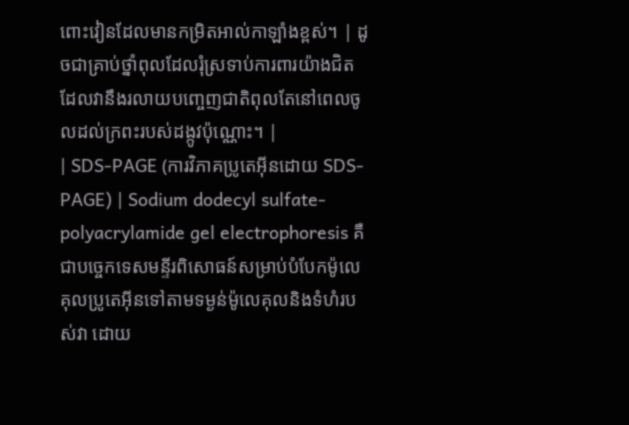ពោះវៀនដែលមានកម្រិតអាល់កាឡាំងខ្ពស់។ | ដូចជាគ្រាប់ថ្នាំពុលដែលរុំស្រទាប់ការពារយ៉ាងជិត ដែលវានឹងរលាយបញ្ចេញជាតិពុលតែនៅពេលចូលដល់ក្រពះរបស់ដង្កូវប៉ុណ្ណោះ។ |
| SDS-PAGE (ការវិភាគប្រូតេអ៊ីនដោយ SDS-PAGE) | Sodium dodecyl sulfate-polyacrylamide gel electrophoresis គឺជាបច្ចេកទេសមន្ទីរពិសោធន៍សម្រាប់បំបែកម៉ូលេគុលប្រូតេអ៊ីនទៅតាមទម្ងន់ម៉ូលេគុលនិងទំហំរបស់វា ដោយ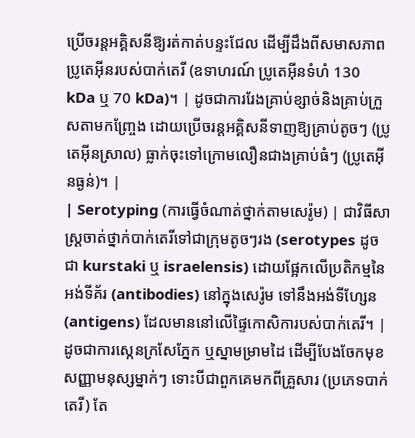ប្រើចរន្តអគ្គិសនីឱ្យរត់កាត់បន្ទះជែល ដើម្បីដឹងពីសមាសភាពប្រូតេអ៊ីនរបស់បាក់តេរី (ឧទាហរណ៍ ប្រូតេអ៊ីនទំហំ 130 kDa ឬ 70 kDa)។ | ដូចជាការរែងគ្រាប់ខ្សាច់និងគ្រាប់ក្រួសតាមកញ្ច្រែង ដោយប្រើចរន្តអគ្គិសនីទាញឱ្យគ្រាប់តូចៗ (ប្រូតេអ៊ីនស្រាល) ធ្លាក់ចុះទៅក្រោមលឿនជាងគ្រាប់ធំៗ (ប្រូតេអ៊ីនធ្ងន់)។ |
| Serotyping (ការធ្វើចំណាត់ថ្នាក់តាមសេរ៉ូម) | ជាវិធីសាស្ត្រចាត់ថ្នាក់បាក់តេរីទៅជាក្រុមតូចៗរង (serotypes ដូចជា kurstaki ឬ israelensis) ដោយផ្អែកលើប្រតិកម្មនៃអង់ទីគ័រ (antibodies) នៅក្នុងសេរ៉ូម ទៅនឹងអង់ទីហ្សែន (antigens) ដែលមាននៅលើផ្ទៃកោសិការបស់បាក់តេរី។ | ដូចជាការស្កេនក្រសែភ្នែក ឬស្នាមម្រាមដៃ ដើម្បីបែងចែកមុខសញ្ញាមនុស្សម្នាក់ៗ ទោះបីជាពួកគេមកពីគ្រួសារ (ប្រភេទបាក់តេរី) តែ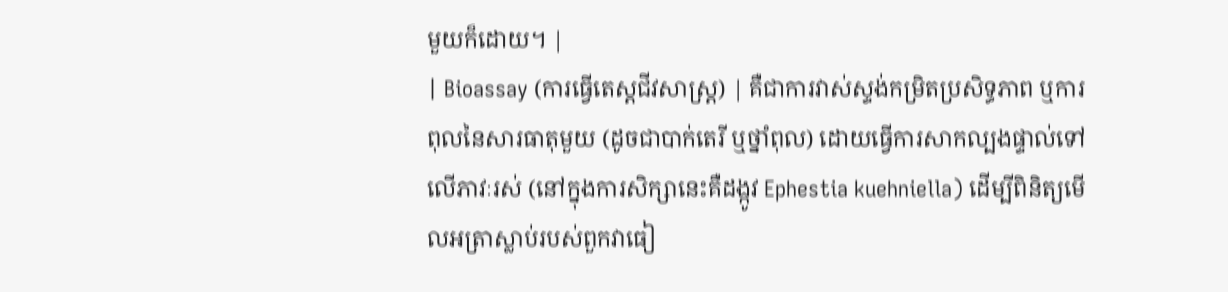មួយក៏ដោយ។ |
| Bioassay (ការធ្វើតេស្តជីវសាស្ត្រ) | គឺជាការវាស់ស្ទង់កម្រិតប្រសិទ្ធភាព ឬការពុលនៃសារធាតុមួយ (ដូចជាបាក់តេរី ឬថ្នាំពុល) ដោយធ្វើការសាកល្បងផ្ទាល់ទៅលើភាវៈរស់ (នៅក្នុងការសិក្សានេះគឺដង្កូវ Ephestia kuehniella) ដើម្បីពិនិត្យមើលអត្រាស្លាប់របស់ពួកវាធៀ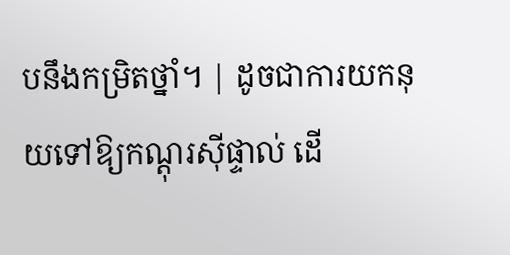បនឹងកម្រិតថ្នាំ។ | ដូចជាការយកនុយទៅឱ្យកណ្តុរស៊ីផ្ទាល់ ដើ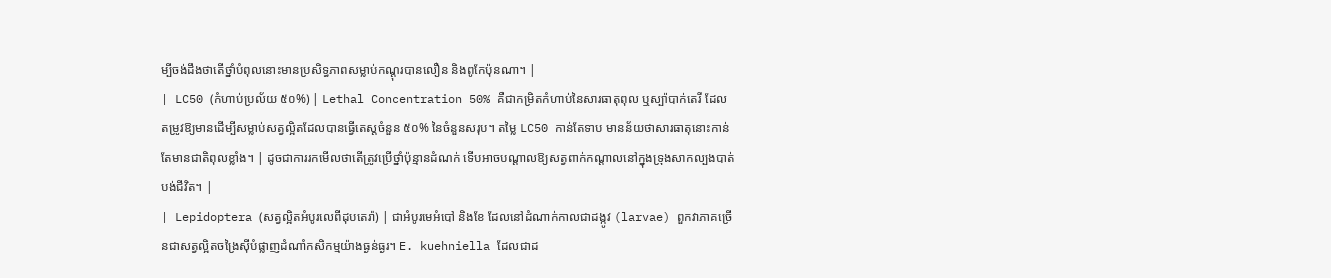ម្បីចង់ដឹងថាតើថ្នាំបំពុលនោះមានប្រសិទ្ធភាពសម្លាប់កណ្តុរបានលឿន និងពូកែប៉ុនណា។ |
| LC50 (កំហាប់ប្រល័យ ៥០%) | Lethal Concentration 50% គឺជាកម្រិតកំហាប់នៃសារធាតុពុល ឬស្ប៉ាបាក់តេរី ដែលតម្រូវឱ្យមានដើម្បីសម្លាប់សត្វល្អិតដែលបានធ្វើតេស្តចំនួន ៥០% នៃចំនួនសរុប។ តម្លៃ LC50 កាន់តែទាប មានន័យថាសារធាតុនោះកាន់តែមានជាតិពុលខ្លាំង។ | ដូចជាការរកមើលថាតើត្រូវប្រើថ្នាំប៉ុន្មានដំណក់ ទើបអាចបណ្តាលឱ្យសត្វពាក់កណ្តាលនៅក្នុងទ្រុងសាកល្បងបាត់បង់ជីវិត។ |
| Lepidoptera (សត្វល្អិតអំបូរលេពីដុបតេរ៉ា) | ជាអំបូរមេអំបៅ និងខែ ដែលនៅដំណាក់កាលជាដង្កូវ (larvae) ពួកវាភាគច្រើនជាសត្វល្អិតចង្រៃស៊ីបំផ្លាញដំណាំកសិកម្មយ៉ាងធ្ងន់ធ្ងរ។ E. kuehniella ដែលជាដ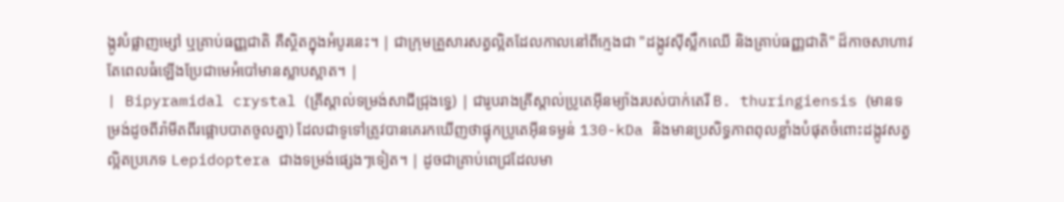ង្កូវបំផ្លាញម្សៅ ឬគ្រាប់ធញ្ញជាតិ គឺស្ថិតក្នុងអំបូរនេះ។ | ជាក្រុមគ្រួសារសត្វល្អិតដែលកាលនៅពីក្មេងជា "ដង្កូវស៊ីស្លឹកឈើ និងគ្រាប់ធញ្ញជាតិ" ដ៏កាចសាហាវ តែពេលធំឡើងប្រែជាមេអំបៅមានស្លាបស្អាត។ |
| Bipyramidal crystal (គ្រីស្តាល់ទម្រង់សាជីជ្រុងទ្វេ) | ជារូបរាងគ្រីស្តាល់ប្រូតេអ៊ីនម្យ៉ាងរបស់បាក់តេរី B. thuringiensis (មានទម្រង់ដូចពីរ៉ាមីតពីរផ្អោបបាតចូលគ្នា) ដែលជាទូទៅត្រូវបានគេរកឃើញថាផ្ទុកប្រូតេអ៊ីនទម្ងន់ 130-kDa និងមានប្រសិទ្ធភាពពុលខ្លាំងបំផុតចំពោះដង្កូវសត្វល្អិតប្រភេទ Lepidoptera ជាងទម្រង់ផ្សេងៗទៀត។ | ដូចជាគ្រាប់ពេជ្រដែលមា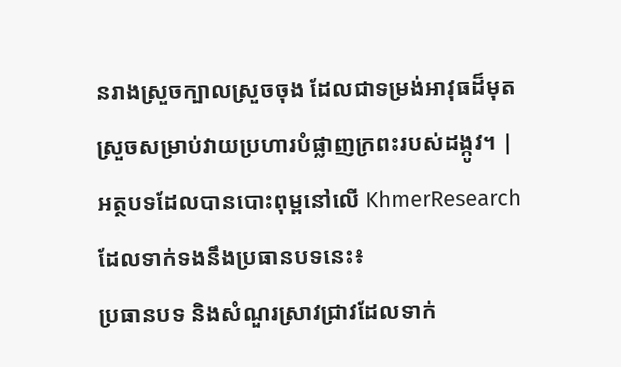នរាងស្រួចក្បាលស្រួចចុង ដែលជាទម្រង់អាវុធដ៏មុតស្រួចសម្រាប់វាយប្រហារបំផ្លាញក្រពះរបស់ដង្កូវ។ |
អត្ថបទដែលបានបោះពុម្ពនៅលើ KhmerResearch ដែលទាក់ទងនឹងប្រធានបទនេះ៖
ប្រធានបទ និងសំណួរស្រាវជ្រាវដែលទាក់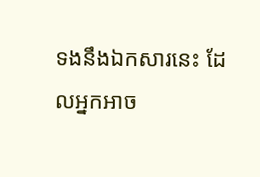ទងនឹងឯកសារនេះ ដែលអ្នកអាច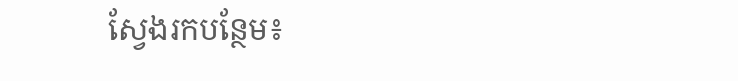ស្វែងរកបន្ថែម៖